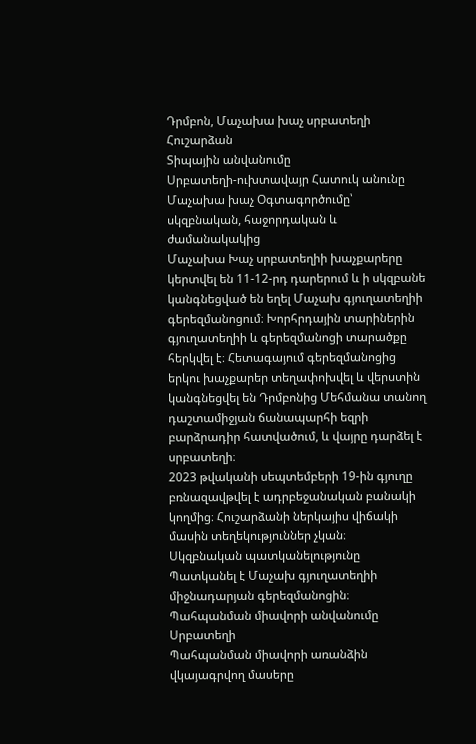Դրմբոն, Մաչախա խաչ սրբատեղի
Հուշարձան
Տիպային անվանումը
Սրբատեղի-ուխտավայր Հատուկ անունը
Մաչախա խաչ Օգտագործումը՝ սկզբնական, հաջորդական և ժամանակակից
Մաչախա Խաչ սրբատեղիի խաչքարերը կերտվել են 11-12-րդ դարերում և ի սկզբանե կանգնեցված են եղել Մաչախ գյուղատեղիի գերեզմանոցում։ Խորհրդային տարիներին գյուղատեղիի և գերեզմանոցի տարածքը հերկվել է։ Հետագայում գերեզմանոցից երկու խաչքարեր տեղափոխվել և վերստին կանգնեցվել են Դրմբոնից Մեհմանա տանող դաշտամիջյան ճանապարհի եզրի բարձրադիր հատվածում, և վայրը դարձել է սրբատեղի։
2023 թվականի սեպտեմբերի 19-ին գյուղը բռնազավթվել է ադրբեջանական բանակի կողմից։ Հուշարձանի ներկայիս վիճակի մասին տեղեկություններ չկան։
Սկզբնական պատկանելությունը
Պատկանել է Մաչախ գյուղատեղիի միջնադարյան գերեզմանոցին։ Պահպանման միավորի անվանումը
Սրբատեղի
Պահպանման միավորի առանձին վկայագրվող մասերը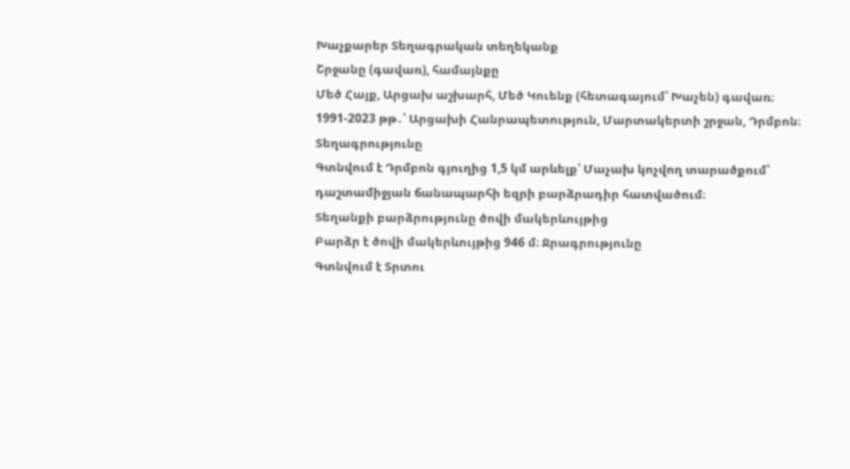Խաչքարեր Տեղագրական տեղեկանք
Շրջանը (գավառ), համայնքը
Մեծ Հայք, Արցախ աշխարհ, Մեծ Կուենք (հետագայում՝ Խաչեն) գավառ։ 1991-2023 թթ․՝ Արցախի Հանրապետություն, Մարտակերտի շրջան, Դրմբոն։
Տեղագրությունը
Գտնվում է Դրմբոն գյուղից 1,5 կմ արևելք՝ Մաչախ կոչվող տարածքում՝ դաշտամիջյան ճանապարհի եզրի բարձրադիր հատվածում։
Տեղանքի բարձրությունը ծովի մակերևույթից
Բարձր է ծովի մակերևույթից 946 մ։ Ջրագրությունը
Գտնվում է Տրտու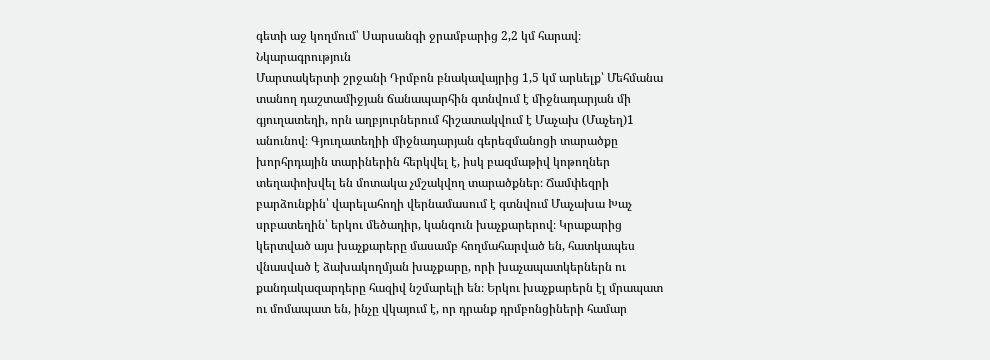գետի աջ կողմում՝ Սարսանգի ջրամբարից 2,2 կմ հարավ։ Նկարագրություն
Մարտակերտի շրջանի Դրմբոն բնակավայրից 1,5 կմ արևելք՝ Մեհմանա տանող դաշտամիջյան ճանապարհին գտնվում է միջնադարյան մի գյուղատեղի, որն աղբյուրներում հիշատակվում է Մաչախ (Մաչեղ)1 անունով։ Գյուղատեղիի միջնադարյան գերեզմանոցի տարածքը խորհրդային տարիներին հերկվել է, իսկ բազմաթիվ կոթողներ տեղափոխվել են մոտակա չմշակվող տարածքներ։ Ճամփեզրի բարձունքին՝ վարելահողի վերնամասում է գտնվում Մաչախա Խաչ սրբատեղին՝ երկու մեծադիր, կանգուն խաչքարերով։ Կրաքարից կերտված այս խաչքարերը մասամբ հողմահարված են, հատկապես վնասված է ձախակողմյան խաչքարը, որի խաչապատկերներն ու քանդակազարդերը հազիվ նշմարելի են։ Երկու խաչքարերն էլ մրապատ ու մոմապատ են, ինչը վկայում է, որ դրանք դրմբոնցիների համար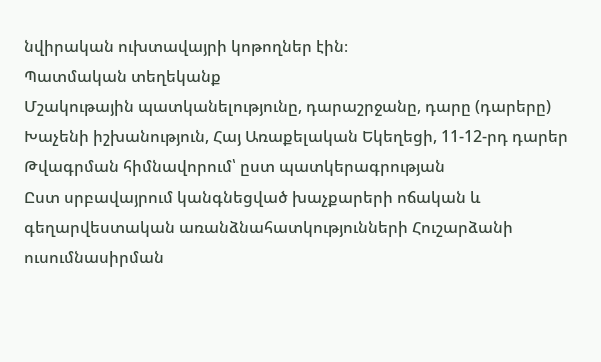նվիրական ուխտավայրի կոթողներ էին։
Պատմական տեղեկանք
Մշակութային պատկանելությունը, դարաշրջանը, դարը (դարերը)
Խաչենի իշխանություն, Հայ Առաքելական Եկեղեցի, 11-12-րդ դարեր
Թվագրման հիմնավորում՝ ըստ պատկերագրության
Ըստ սրբավայրում կանգնեցված խաչքարերի ոճական և գեղարվեստական առանձնահատկությունների Հուշարձանի ուսումնասիրման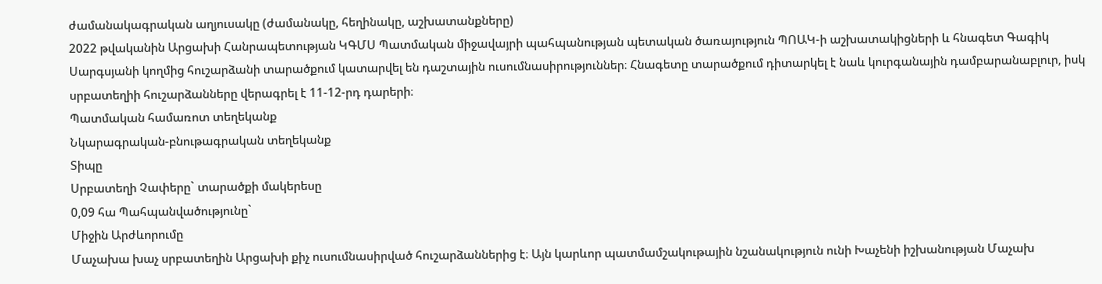ժամանակագրական աղյուսակը (ժամանակը, հեղինակը, աշխատանքները)
2022 թվականին Արցախի Հանրապետության ԿԳՄՍ Պատմական միջավայրի պահպանության պետական ծառայություն ՊՈԱԿ-ի աշխատակիցների և հնագետ Գագիկ Սարգսյանի կողմից հուշարձանի տարածքում կատարվել են դաշտային ուսումնասիրություններ։ Հնագետը տարածքում դիտարկել է նաև կուրգանային դամբարանաբլուր, իսկ սրբատեղիի հուշարձանները վերագրել է 11-12-րդ դարերի։
Պատմական համառոտ տեղեկանք
Նկարագրական-բնութագրական տեղեկանք
Տիպը
Սրբատեղի Չափերը` տարածքի մակերեսը
0,09 հա Պահպանվածությունը`
Միջին Արժևորումը
Մաչախա խաչ սրբատեղին Արցախի քիչ ուսումնասիրված հուշարձաններից է։ Այն կարևոր պատմամշակութային նշանակություն ունի Խաչենի իշխանության Մաչախ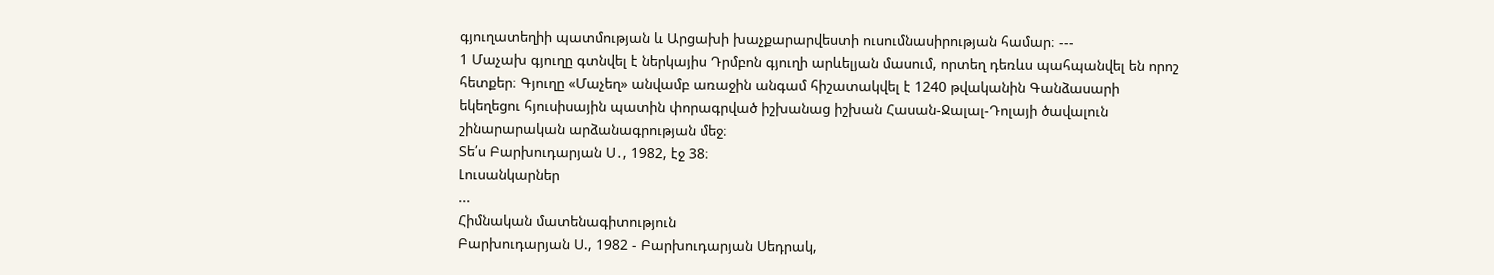գյուղատեղիի պատմության և Արցախի խաչքարարվեստի ուսումնասիրության համար։ ---
1 Մաչախ գյուղը գտնվել է ներկայիս Դրմբոն գյուղի արևելյան մասում, որտեղ դեռևս պահպանվել են որոշ հետքեր։ Գյուղը «Մաչեղ» անվամբ առաջին անգամ հիշատակվել է 1240 թվականին Գանձասարի եկեղեցու հյուսիսային պատին փորագրված իշխանաց իշխան Հասան-Ջալալ-Դոլայի ծավալուն շինարարական արձանագրության մեջ։
Տե՛ս Բարխուդարյան Ս․, 1982, էջ 38։
Լուսանկարներ
...
Հիմնական մատենագիտություն
Բարխուդարյան Ս., 1982 - Բարխուդարյան Սեդրակ,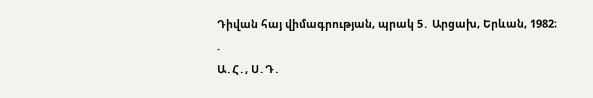Դիվան հայ վիմագրության, պրակ 5․ Արցախ, Երևան, 1982։
.
Ա․Հ․, Ս․Դ․